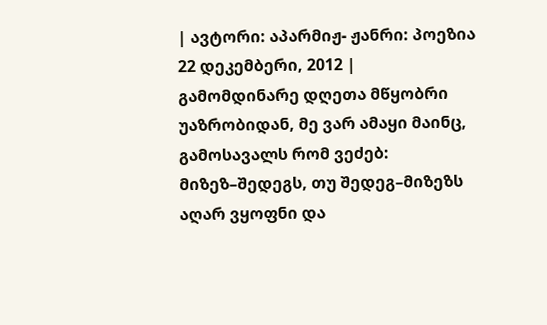| ავტორი: აპარმიჟ- ჟანრი: პოეზია 22 დეკემბერი, 2012 |
გამომდინარე დღეთა მწყობრი უაზრობიდან, მე ვარ ამაყი მაინც, გამოსავალს რომ ვეძებ: მიზეზ–შედეგს, თუ შედეგ–მიზეზს აღარ ვყოფნი და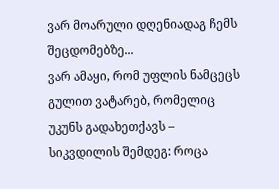ვარ მოარული დღენიადაგ ჩემს შეცდომებზე...
ვარ ამაყი, რომ უფლის ნამცეცს გულით ვატარებ, რომელიც უკუნს გადახეთქავს – სიკვდილის შემდეგ: როცა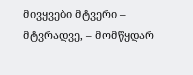მივყვები მტვერი – მტვრადვე, – მომწყდარ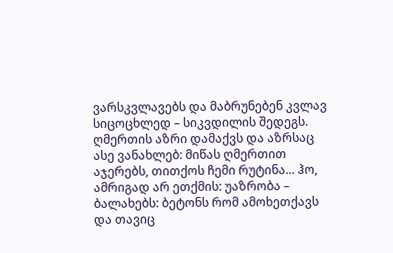ვარსკვლავებს და მაბრუნებენ კვლავ სიცოცხლედ – სიკვდილის შედეგს.
ღმერთის აზრი დამაქვს და აზრსაც ასე ვანახლებ: მიწას ღმერთით აჯერებს, თითქოს ჩემი რუტინა... ჰო, ამრიგად არ ეთქმის: უაზრობა – ბალახებს: ბეტონს რომ ამოხეთქავს და თავიც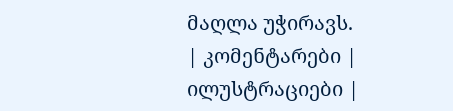მაღლა უჭირავს.
| კომენტარები |
ილუსტრაციები |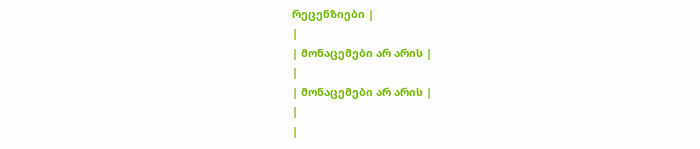რეცენზიები |
|
| მონაცემები არ არის |
|
| მონაცემები არ არის |
|
|